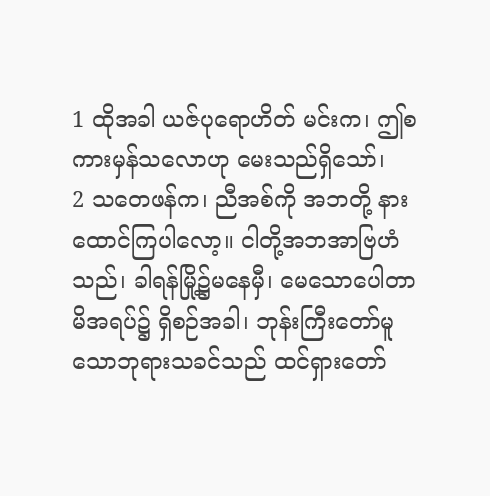1 ထိုအခါ ယဇ်ပုရောဟိတ် မင်းက၊ ဤစကားမှန်သလောဟု မေးသည်ရှိသော်၊
2 သတေဖန်က၊ ညီအစ်ကို အဘတို့ နားထောင်ကြပါလော့။ ငါတို့အဘအာဗြဟံသည်၊ ခါရန်မြို့၌မနေမှီ၊ မေသောပေါတာမိအရပ်၌ ရှိစဉ်အခါ၊ ဘုန်းကြီးတော်မူသောဘုရားသခင်သည် ထင်ရှားတော်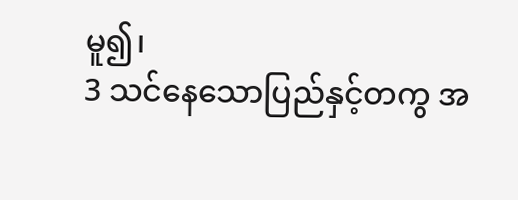မူ၍၊
3 သင်နေသောပြည်နှင့်တကွ အ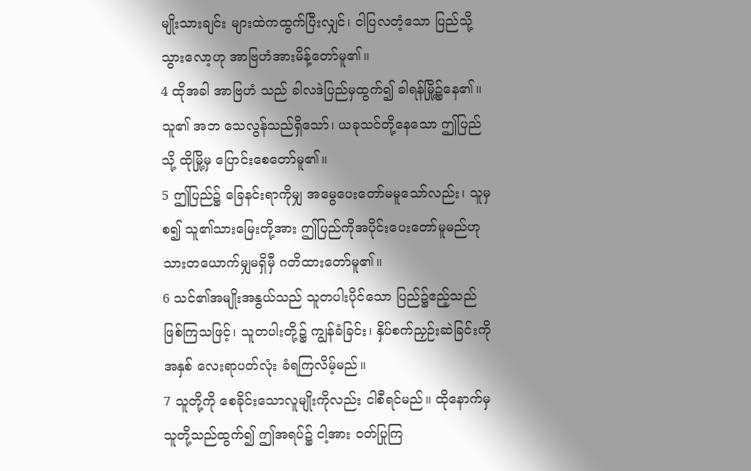မျိုးသားချင်း များထဲကထွက်ပြီးလျှင်၊ ငါပြလတံ့သော ပြည်သို့သွားလော့ဟု အာဗြဟံအားမိန့်တော်မူ၏။
4 ထိုအခါ အာဗြဟံ သည် ခါလဒဲပြည်မှထွက်၍ ခါရန်မြို့၌နေ၏။ သူ၏ အဘ သေလွန်သည်ရှိသော်၊ ယခုသင်တို့နေသော ဤပြည်သို့ ထိုမြို့မှ ပြောင်းစေတော်မူ၏။
5 ဤပြည်၌ ခြေနင်းရာကိုမျှ အမွေပေးတော်မမူသော်လည်း၊ သူမှစ၍ သူ၏သားမြေးတို့အား ဤပြည်ကိုအပိုင်းပေးတော်မူမည်ဟု သားတယောက်မျှမရှိမှီ ဂတိထားတော်မူ၏။
6 သင်၏အမျိုးအနွယ်သည် သူတပါးပိုင်သော ပြည်၌ဧည့်သည် ဖြစ်ကြသဖြင့်၊ သူတပါးတို့၌ ကျွန်ခံခြင်း၊ နှိပ်စက်ညှဉ်းဆဲခြင်းကို အနှစ် လေးရာပတ်လုံး ခံရကြလိမ့်မည်။
7 သူတို့ကို စေခိုင်းသောလူမျိုးကိုလည်း ငါစီရင်မည်။ ထိုနောက်မှ သူတို့သည်ထွက်၍ ဤအရပ်၌ ငါ့အား ဝတ်ပြုကြ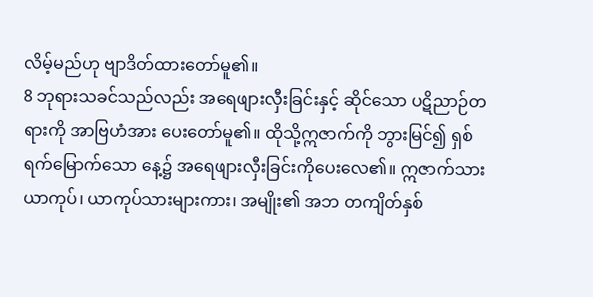လိမ့်မည်ဟု ဗျာဒိတ်ထားတော်မူ၏။
8 ဘုရားသခင်သည်လည်း အရေဖျားလှီးခြင်းနှင့် ဆိုင်သော ပဋိညာဉ်တရားကို အာဗြဟံအား ပေးတော်မူ၏။ ထိုသို့ဣဇာက်ကို ဘွားမြင်၍ ရှစ်ရက်မြောက်သော နေ့၌ အရေဖျားလှီးခြင်းကိုပေးလေ၏။ ဣဇာက်သား ယာကုပ်၊ ယာကုပ်သားများကား၊ အမျိုး၏ အဘ တကျိတ်နှစ်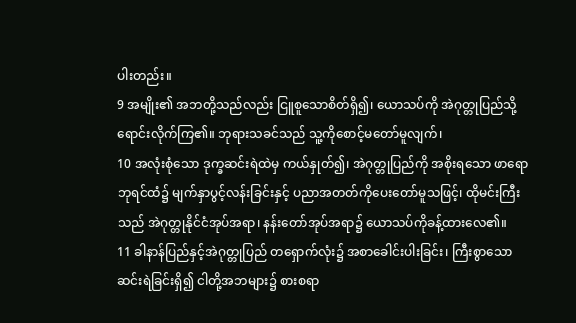ပါးတည်း။
9 အမျိုး၏ အဘတို့သည်လည်း ငြူစူသောစိတ်ရှိ၍၊ ယောသပ်ကို အဲဂုတ္တုပြည်သို့ ရောင်းလိုက်ကြ၏။ ဘုရားသခင်သည် သူ့ကိုစောင့်မတော်မူလျက်၊
10 အလုံးစုံသော ဒုက္ခဆင်းရဲထဲမှ ကယ်နှုတ်၍၊ အဲဂုတ္တုပြည်ကို အစိုးရသော ဖာရောဘုရင်ထံ၌ မျက်နှာပွင့်လန်းခြင်းနှင့် ပညာအတတ်ကိုပေးတော်မူသဖြင့်၊ ထိုမင်းကြီးသည် အဲဂုတ္တုနိုင်ငံအုပ်အရာ၊ နန်းတော်အုပ်အရာ၌ ယောသပ်ကိုခန့်ထားလေ၏။
11 ခါနာန်ပြည်နှင့်အဲဂုတ္တုပြည် တရှောက်လုံး၌ အစာခေါင်းပါးခြင်း၊ ကြီးစွာသောဆင်းရဲခြင်းရှိ၍ ငါတို့အဘများ၌ စားစရာ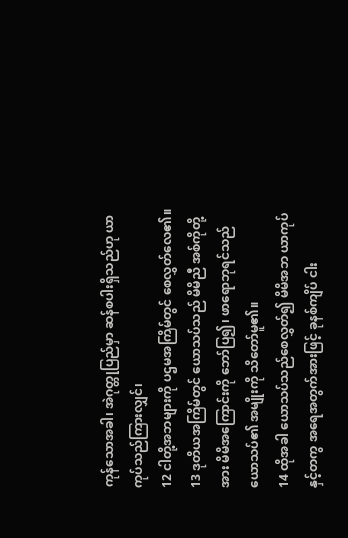ကုန်သောအခါ၊ အဲဂုတ္တုပြည်မှာ ဆန်စပါးရှိသည်ဟု ယာကုပ်သည်ကြားလျှင်၊
12 ငါတို့အဘများကို ပဌမအကြိမ်တွင် စေလွှတ်လေ၏။
13 ဒုတိယအကြိမ်တွင် ယောသပ်သည် မိမိညီ အစ်ကိုတို့အား မိမိအကြောင်းကို ဘော်ပြ၍၊ ဖာရောဘုရင်သည် ယောသပ်၏ အမျိုးကို သိတော်မူ၏။
14 ထိုအခါ ယောသပ်သည်စေလွှတ်၍ မိမိအဘ ယာကုပ်နှင့်တကွ အရေအတွက်အားဖြင့် ခုနစ်ကျိပ် ငါး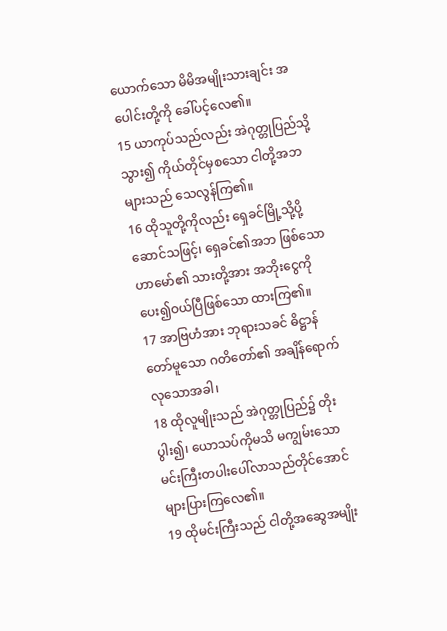ယောက်သော မိမိအမျိုးသားချင်း အပေါင်းတို့ကို ခေါ်ပင့်လေ၏။
15 ယာကုပ်သည်လည်း အဲဂုတ္တုပြည်သို့သွား၍ ကိုယ်တိုင်မှစသော ငါတို့အဘများသည် သေလွန်ကြ၏။
16 ထိုသူတို့ကိုလည်း ရှေခင်မြို့သို့ပို့ဆောင်သဖြင့်၊ ရှေခင်၏အဘ ဖြစ်သောဟာမော်၏ သားတို့အား အဘိုးငွေကိုပေး၍ဝယ်ပြီဖြစ်သော ထားကြ၏။
17 အာဗြဟံအား ဘုရားသခင် ဓိဋ္ဌာန်တော်မူသော ဂတိတော်၏ အချိန်ရောက်လုသောအခါ၊
18 ထိုလူမျိုးသည် အဲဂုတ္တုပြည်၌ တိုးပွါး၍၊ ယောသပ်ကိုမသိ မကျွမ်းသော မင်းကြီးတပါးပေါ်လာသည်တိုင်အောင် များပြားကြလေ၏။
19 ထိုမင်းကြီးသည် ငါတို့အဆွေအမျိုး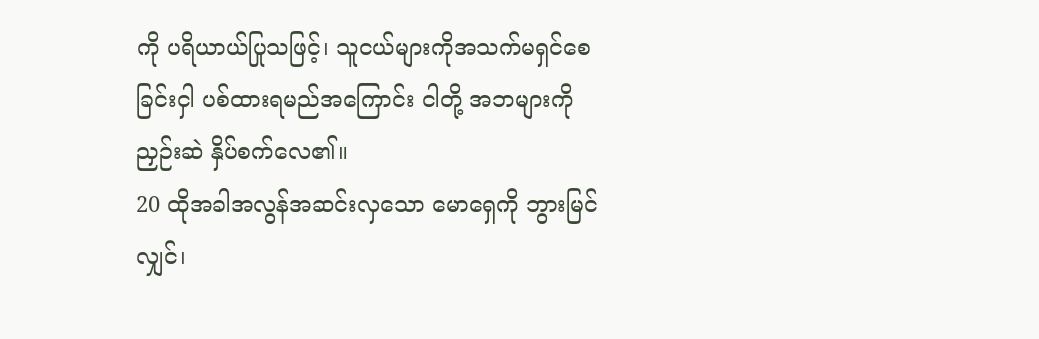ကို ပရိယာယ်ပြုသဖြင့်၊ သူငယ်များကိုအသက်မရှင်စေခြင်းငှါ ပစ်ထားရမည်အကြောင်း ငါတို့ အဘများကို ညှဉ်းဆဲ နှိပ်စက်လေ၏။
20 ထိုအခါအလွန်အဆင်းလှသော မောရှေကို ဘွားမြင်လျှင်၊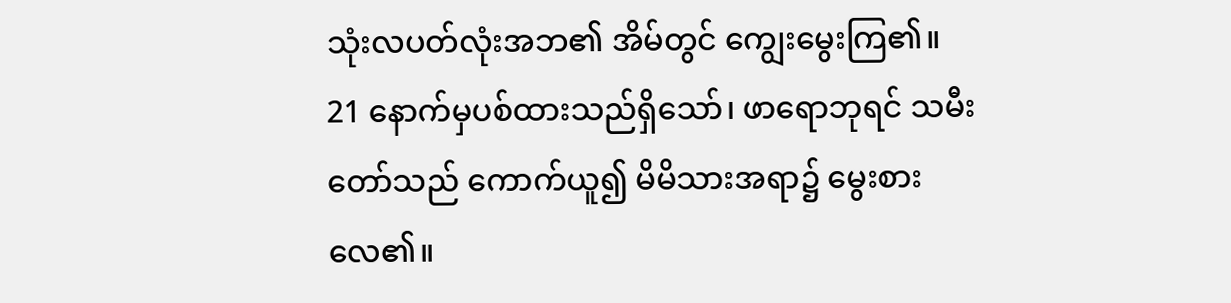သုံးလပတ်လုံးအဘ၏ အိမ်တွင် ကျွေးမွေးကြ၏။
21 နောက်မှပစ်ထားသည်ရှိသော်၊ ဖာရောဘုရင် သမီးတော်သည် ကောက်ယူ၍ မိမိသားအရာ၌ မွေးစားလေ၏။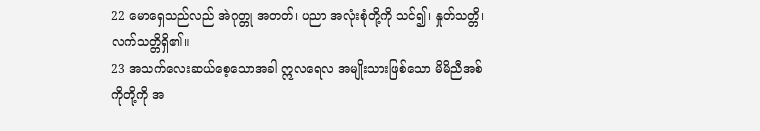22 မောရှေသည်လည် အဲဂုတ္တု အတတ်၊ ပညာ အလုံးစုံတို့ကို သင်၍၊ နှုတ်သတ္တိ၊ လက်သတ္တိရှိ၏။
23 အသက်လေးဆယ်စေ့သောအခါ ဣလရေလ အမျိုးသားဖြစ်သော မိမိညီအစ်ကိုတို့ကို အ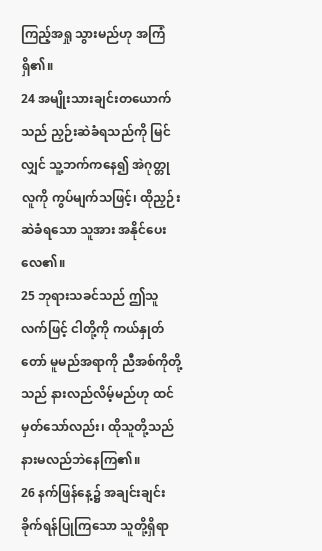ကြည့်အရှု သွားမည်ဟု အကြံရှိ၏။
24 အမျိုးသားချင်းတယောက်သည် ညှဉ်းဆဲခံရသည်ကို မြင်လျှင် သူ့ဘက်ကနေ၍ အဲဂုတ္တုလူကို ကွပ်မျက်သဖြင့်၊ ထိုညှဉ်းဆဲခံရသော သူအား အနိုင်ပေးလေ၏။
25 ဘုရားသခင်သည် ဤသူလက်ဖြင့် ငါတို့ကို ကယ်နှုတ်တော် မူမည်အရာကို ညီအစ်ကိုတို့သည် နားလည်လိမ့်မည်ဟု ထင်မှတ်သော်လည်း၊ ထိုသူတို့သည် နားမလည်ဘဲနေကြ၏။
26 နက်ဖြန်နေ့၌ အချင်းချင်း ခိုက်ရန်ပြုကြသော သူတို့ရှိရာ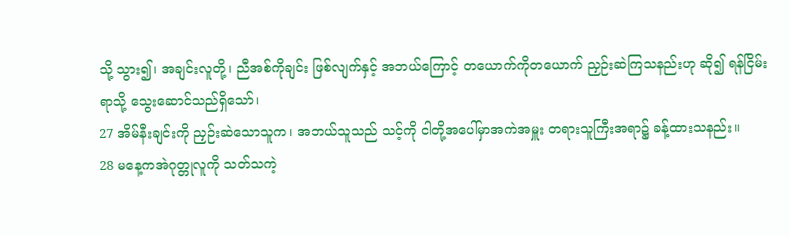သို့ သွား၍၊ အချင်းလူတို့၊ ညီအစ်ကိုချင်း ဖြစ်လျက်နှင့် အဘယ်ကြောင့် တယောက်ကိုတယောက် ညှဉ်းဆဲကြသနည်းဟု ဆို၍ ရန်ငြိမ်းရာသို့ သွေးဆောင်သည်ရှိသော်၊
27 အိမ်နီးချင်းကို ညှဉ်းဆဲသောသူက၊ အဘယ်သူသည် သင့်ကို ငါတို့အပေါ်မှာအကဲအမှူး တရားသူကြီးအရာ၌ ခန့်ထားသနည်း။
28 မနေ့ကအဲဂုတ္တုလူကို သတ်သကဲ့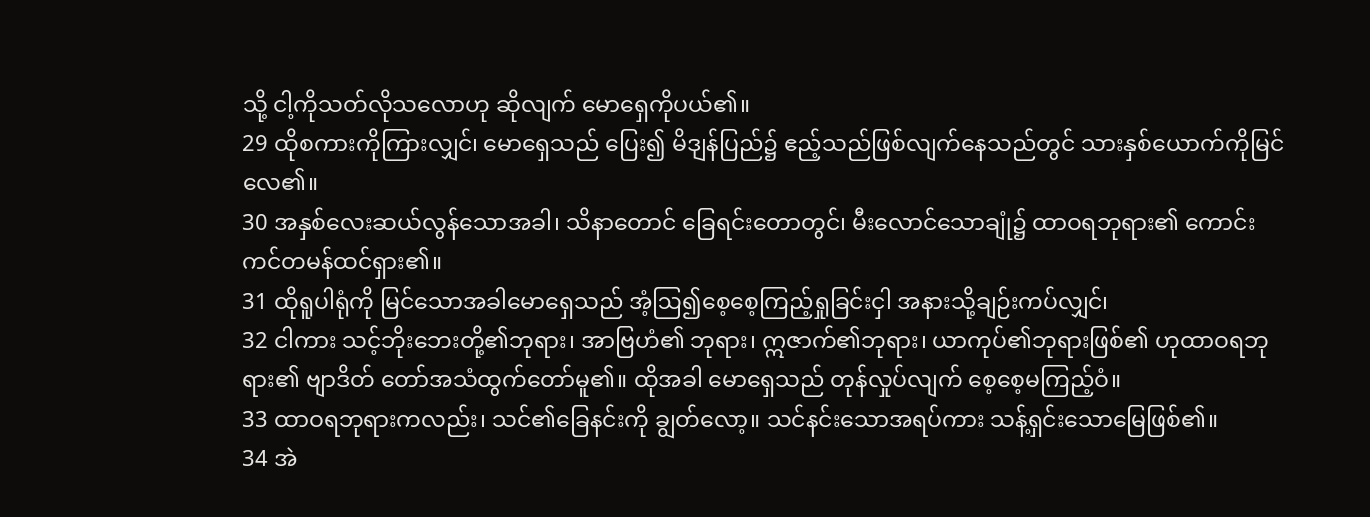သို့ ငါ့ကိုသတ်လိုသလောဟု ဆိုလျက် မောရှေကိုပယ်၏။
29 ထိုစကားကိုကြားလျှင်၊ မောရှေသည် ပြေး၍ မိဒျန်ပြည်၌ ဧည့်သည်ဖြစ်လျက်နေသည်တွင် သားနှစ်ယောက်ကိုမြင်လေ၏။
30 အနှစ်လေးဆယ်လွန်သောအခါ၊ သိနာတောင် ခြေရင်းတောတွင်၊ မီးလောင်သောချုံ၌ ထာဝရဘုရား၏ ကောင်းကင်တမန်ထင်ရှား၏။
31 ထိုရူပါရုံကို မြင်သောအခါမောရှေသည် အံ့ဩ၍စေ့စေ့ကြည့်ရှုခြင်းငှါ အနားသို့ချဉ်းကပ်လျှင်၊
32 ငါကား သင့်ဘိုးဘေးတို့၏ဘုရား၊ အာဗြဟံ၏ ဘုရား၊ ဣဇာက်၏ဘုရား၊ ယာကုပ်၏ဘုရားဖြစ်၏ ဟုထာဝရဘုရား၏ ဗျာဒိတ် တော်အသံထွက်တော်မူ၏။ ထိုအခါ မောရှေသည် တုန်လှုပ်လျက် စေ့စေ့မကြည့်ဝံ။
33 ထာဝရဘုရားကလည်း၊ သင်၏ခြေနင်းကို ချွတ်လော့။ သင်နင်းသောအရပ်ကား သန့်ရှင်းသောမြေဖြစ်၏။
34 အဲ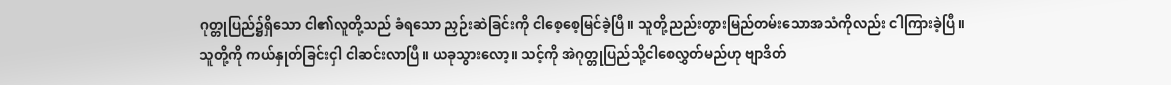ဂုတ္တုပြည်၌ရှိသော ငါ၏လူတို့သည် ခံရသော ညှဉ်းဆဲခြင်းကို ငါစေ့စေ့မြင်ခဲ့ပြီ။ သူတို့ညည်းတွားမြည်တမ်းသောအသံကိုလည်း ငါကြားခဲ့ပြီ။ သူတို့ကို ကယ်နှုတ်ခြင်းငှါ ငါဆင်းလာပြီ။ ယခုသွားလော့။ သင့်ကို အဲဂုတ္တုပြည်သို့ငါစေလွှတ်မည်ဟု ဗျာဒိတ်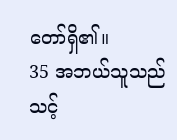တော်ရှိ၏။
35 အဘယ်သူသည် သင့်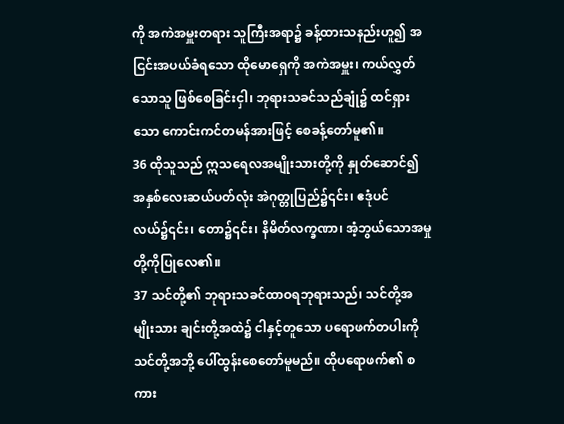ကို အကဲအမှူးတရား သူကြီးအရာ၌ ခန့်ထားသနည်းဟူ၍ အငြင်းအပယ်ခံရသော ထိုမောရှေကို အကဲအမှူး၊ ကယ်လွှတ်သောသူ ဖြစ်စေခြင်းငှါ၊ ဘုရားသခင်သည်ချုံ၌ ထင်ရှားသော ကောင်းကင်တမန်အားဖြင့် စေခန့်တော်မူ၏။
36 ထိုသူသည် ဣသရေလအမျိုးသားတို့ကို နှုတ်ဆောင်၍ အနှစ်လေးဆယ်ပတ်လုံး အဲဂုတ္တုပြည်၌၎င်း၊ ဧဒုံပင်လယ်၌၎င်း၊ တော၌၎င်း၊ နိမိတ်လက္ခဏာ၊ အံ့ဘွယ်သောအမှုတို့ကိုပြုလေ၏။
37 သင်တို့၏ ဘုရားသခင်ထာဝရဘုရားသည်၊ သင်တို့အမျိုးသား ချင်းတို့အထဲ၌ ငါနှင့်တူသော ပရောဖက်တပါးကို သင်တို့အဘို့ ပေါ်ထွန်းစေတော်မူမည်။ ထိုပရောဖက်၏ စကား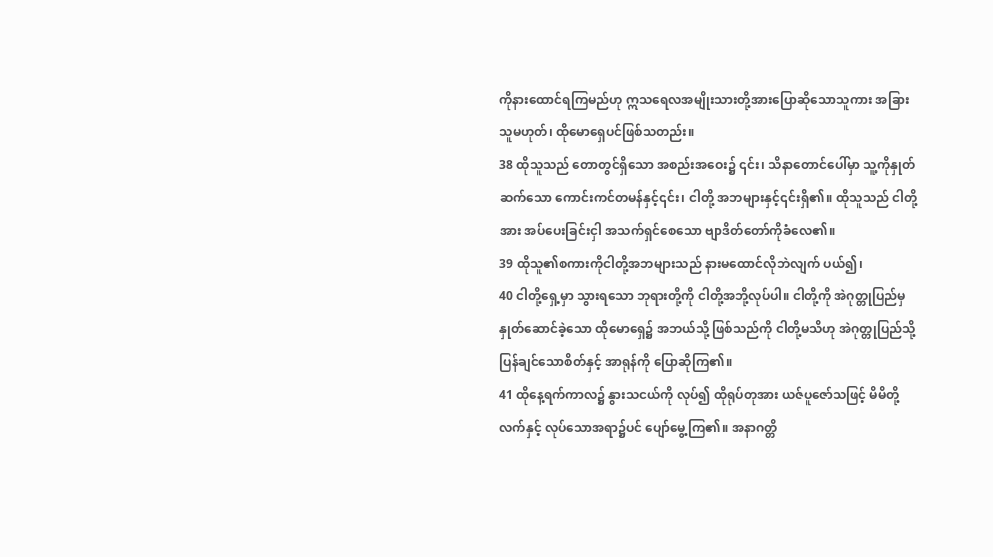ကိုနားထောင်ရကြမည်ဟု ဣသရေလအမျိုးသားတို့အားပြောဆိုသောသူကား အခြားသူမဟုတ်၊ ထိုမောရှေပင်ဖြစ်သတည်း။
38 ထိုသူသည် တောတွင်ရှိသော အစည်းအဝေး၌ ၎င်း၊ သိနာတောင်ပေါ်မှာ သူ့ကိုနှုတ်ဆက်သော ကောင်းကင်တမန်နှင့်၎င်း၊ ငါတို့ အဘများနှင့်၎င်းရှိ၏။ ထိုသူသည် ငါတို့အား အပ်ပေးခြင်းငှါ အသက်ရှင်စေသော ဗျာဒိတ်တော်ကိုခံလေ၏။
39 ထိုသူ၏စကားကိုငါတို့အဘများသည် နားမထောင်လိုဘဲလျက် ပယ်၍၊
40 ငါတို့ရှေ့မှာ သွားရသော ဘုရားတို့ကို ငါတို့အဘို့လုပ်ပါ။ ငါတို့ကို အဲဂုတ္တုပြည်မှ နှုတ်ဆောင်ခဲ့သော ထိုမောရှေ၌ အဘယ်သို့ ဖြစ်သည်ကို ငါတို့မသိဟု အဲဂုတ္တုပြည်သို့ ပြန်ချင်သောစိတ်နှင့် အာရုန်ကို ပြောဆိုကြ၏။
41 ထိုနေ့ရက်ကာလ၌ နွားသငယ်ကို လုပ်၍ ထိုရုပ်တုအား ယဇ်ပူဇော်သဖြင့် မိမိတို့လက်နှင့် လုပ်သောအရာ၌ပင် ပျော်မွေ့ကြ၏။ အနာဂတ္တိ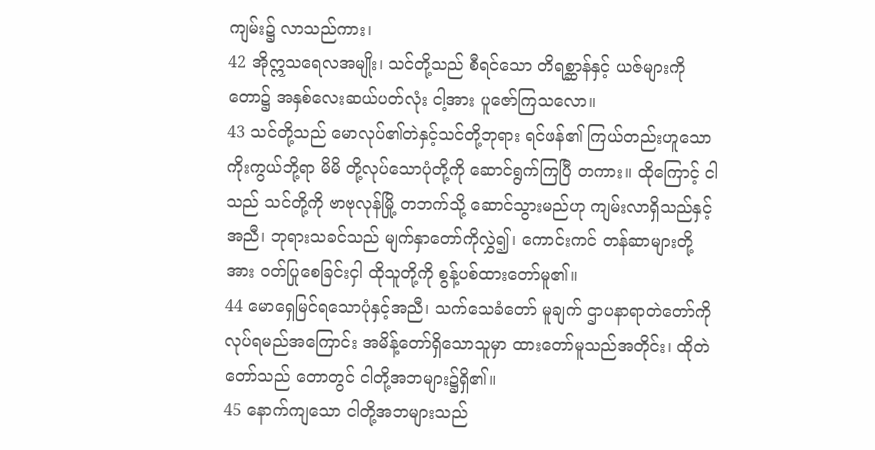ကျမ်း၌ လာသည်ကား၊
42 အိုဣသရေလအမျိုး၊ သင်တို့သည် စီရင်သော တိရစ္ဆာန်နှင့် ယဇ်များကိုတော၌ အနှစ်လေးဆယ်ပတ်လုံး ငါ့အား ပူဇော်ကြသလော။
43 သင်တို့သည် မောလုပ်၏တဲနှင့်သင်တို့ဘုရား ရင်ဖန်၏ ကြယ်တည်းဟူသောကိုးကွယ်ဘို့ရာ မိမိ တို့လုပ်သောပုံတို့ကို ဆောင်ရွက်ကြပြီ တကား။ ထိုကြောင့် ငါသည် သင်တို့ကို ဗာဗုလုန်မြို့ တဘက်သို့ ဆောင်သွားမည်ဟု ကျမ်းလာရှိသည်နှင့်အညီ၊ ဘုရားသခင်သည် မျက်နှာတော်ကိုလွှဲ၍၊ ကောင်းကင် တန်ဆာများတို့အား ဝတ်ပြုစေခြင်းငှါ ထိုသူတို့ကို စွန့်ပစ်ထားတော်မူ၏။
44 မောရှေမြင်ရသောပုံနှင့်အညီ၊ သက်သေခံတော် မူချက် ဌာပနာရာတဲတော်ကို လုပ်ရမည်အကြောင်း အမိန့်တော်ရှိသောသူမှာ ထားတော်မူသည်အတိုင်း၊ ထိုတဲတော်သည် တောတွင် ငါတို့အဘများ၌ရှိ၏။
45 နောက်ကျသော ငါတို့အဘများသည်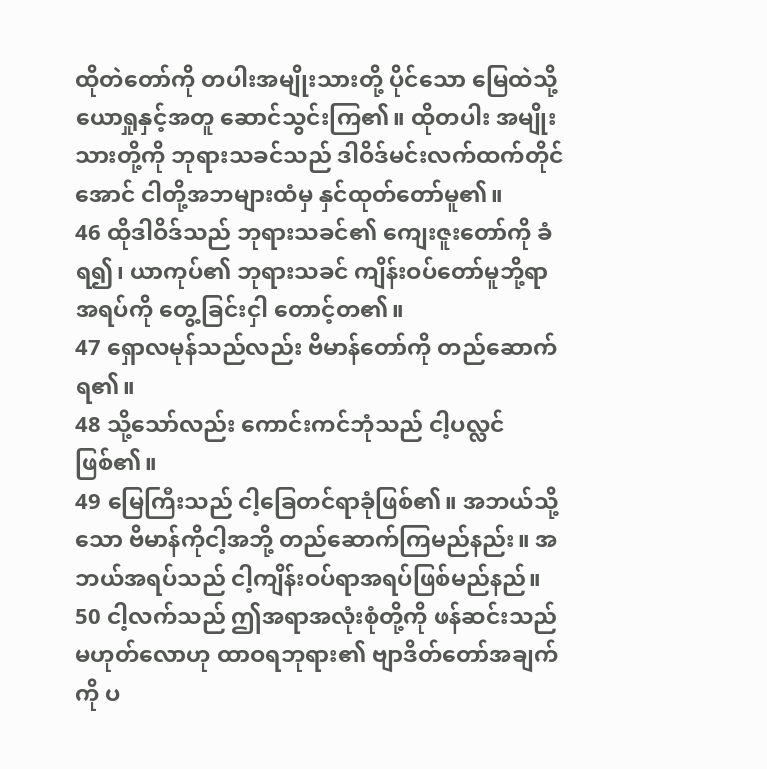ထိုတဲတော်ကို တပါးအမျိုးသားတို့ ပိုင်သော မြေထဲသို့ ယောရှုနှင့်အတူ ဆောင်သွင်းကြ၏။ ထိုတပါး အမျိုးသားတို့ကို ဘုရားသခင်သည် ဒါဝိဒ်မင်းလက်ထက်တိုင်အောင် ငါတို့အဘများထံမှ နှင်ထုတ်တော်မူ၏။
46 ထိုဒါဝိဒ်သည် ဘုရားသခင်၏ ကျေးဇူးတော်ကို ခံရ၍၊ ယာကုပ်၏ ဘုရားသခင် ကျိန်းဝပ်တော်မူဘို့ရာ အရပ်ကို တွေ့ခြင်းငှါ တောင့်တ၏။
47 ရှောလမုန်သည်လည်း ဗိမာန်တော်ကို တည်ဆောက်ရ၏။
48 သို့သော်လည်း ကောင်းကင်ဘုံသည် ငါ့ပလ္လင်ဖြစ်၏။
49 မြေကြီးသည် ငါ့ခြေတင်ရာခုံဖြစ်၏။ အဘယ်သို့သော ဗိမာန်ကိုငါ့အဘို့ တည်ဆောက်ကြမည်နည်း။ အဘယ်အရပ်သည် ငါ့ကျိန်းဝပ်ရာအရပ်ဖြစ်မည်နည်။
50 ငါ့လက်သည် ဤအရာအလုံးစုံတို့ကို ဖန်ဆင်းသည် မဟုတ်လောဟု ထာဝရဘုရား၏ ဗျာဒိတ်တော်အချက်ကို ပ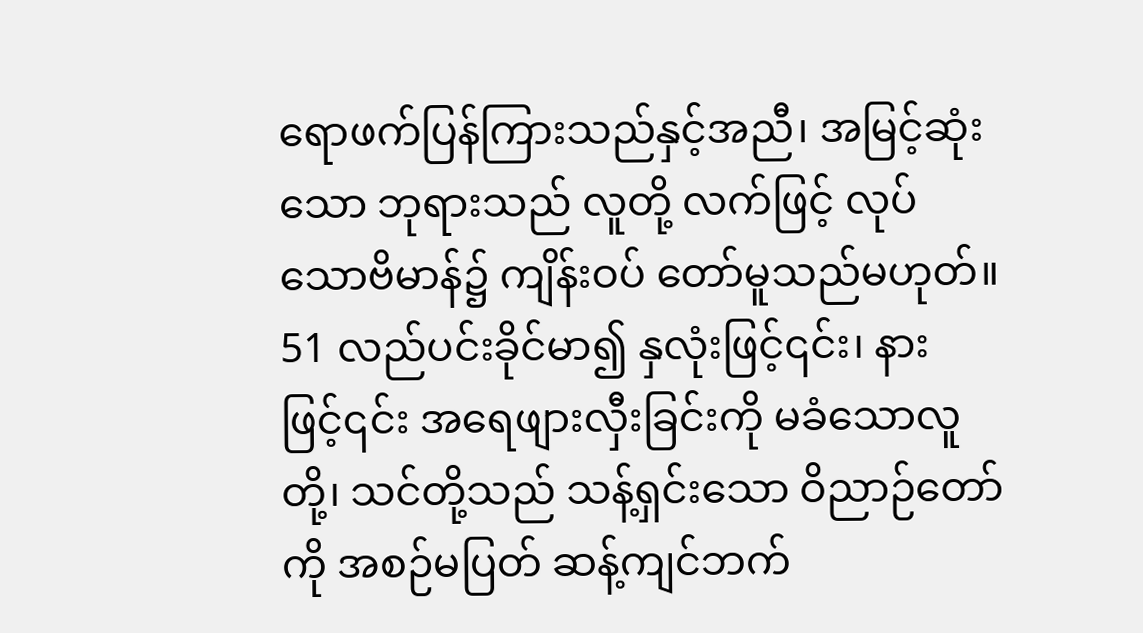ရောဖက်ပြန်ကြားသည်နှင့်အညီ၊ အမြင့်ဆုံးသော ဘုရားသည် လူတို့ လက်ဖြင့် လုပ်သောဗိမာန်၌ ကျိန်းဝပ် တော်မူသည်မဟုတ်။
51 လည်ပင်းခိုင်မာ၍ နှလုံးဖြင့်၎င်း၊ နားဖြင့်၎င်း အရေဖျားလှီးခြင်းကို မခံသောလူတို့၊ သင်တို့သည် သန့်ရှင်းသော ဝိညာဉ်တော်ကို အစဉ်မပြတ် ဆန့်ကျင်ဘက်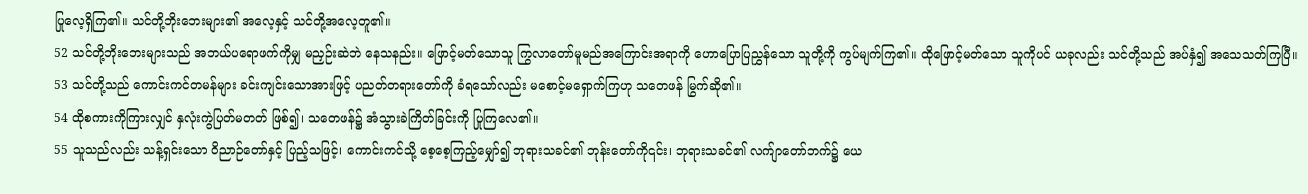ပြုလေ့ရှိကြ၏။ သင်တို့ဘိုးဘေးများ၏ အလေ့နှင့် သင်တို့အလေ့တူ၏။
52 သင်တို့ဘိုးဘေးများသည် အဘယ်ပရောဖက်ကိုမျှ မညှဉ်းဆဲဘဲ နေသနည်း။ ဖြောင့်မတ်သောသူ ကြွလာတော်မူမည်အကြောင်းအရာကို ဟောပြောပြညွှန်သော သူတို့ကို ကွပ်မျက်ကြ၏။ ထိုဖြောင့်မတ်သော သူကိုပင် ယခုလည်း သင်တို့သည် အပ်နှံ၍ အသေသတ်ကြပြီ။
53 သင်တို့သည် ကောင်းကင်တမန်များ ခင်းကျင်းသောအားဖြင့် ပညတ်တရားတော်ကို ခံရသော်လည်း မစောင့်မရှောက်ကြဟု သတေဖန် မြွက်ဆို၏။
54 ထိုစကားကိုကြားလျှင် နှလုံးကွဲပြတ်မတတ် ဖြစ်၍၊ သတေဖန်၌ အံသွားခဲကြိတ်ခြင်းကို ပြုကြလေ၏။
55 သူသည်လည်း သန့်ရှင်းသော ဝိညာဉ်တော်နှင့် ပြည့်သဖြင့်၊ ကောင်းကင်သို့ စေ့စေ့ကြည့်မျှော်၍ ဘုရားသခင်၏ ဘုန်းတော်ကို၎င်း၊ ဘုရားသခင်၏ လက်ျာတော်ဘက်၌ ယေ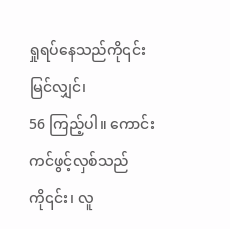ရှုရပ်နေသည်ကို၎င်း မြင်လျှင်၊
56 ကြည့်ပါ။ ကောင်းကင်ဖွင့်လှစ်သည်ကို၎င်း၊ လူ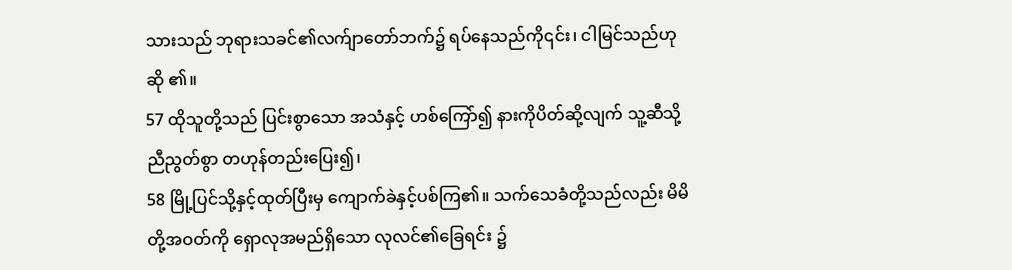သားသည် ဘုရားသခင်၏လက်ျာတော်ဘက်၌ ရပ်နေသည်ကို၎င်း၊ ငါမြင်သည်ဟုဆို ၏။
57 ထိုသူတို့သည် ပြင်းစွာသော အသံနှင့် ဟစ်ကြော်၍ နားကိုပိတ်ဆို့လျက် သူ့ဆီသို့ညီညွတ်စွာ တဟုန်တည်းပြေး၍၊
58 မြို့ပြင်သို့နှင့်ထုတ်ပြီးမှ ကျောက်ခဲနှင့်ပစ်ကြ၏။ သက်သေခံတို့သည်လည်း မိမိတို့အဝတ်ကို ရှောလုအမည်ရှိသော လုလင်၏ခြေရင်း ၌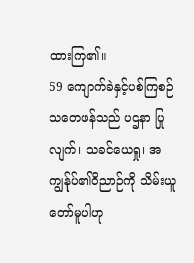ထားကြ၏။
59 ကျောက်ခဲနှင့်ပစ်ကြစဉ် သတေဖန်သည် ပဌနာ ပြုလျက်၊ သခင်ယေရှု၊ အကျွန်ုပ်၏ဝိညာဉ်ကို သိမ်းယူတော်မူပါဟု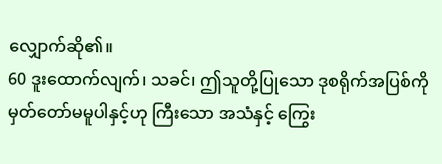လျှောက်ဆို၏။
60 ဒူးထောက်လျက်၊ သခင်၊ ဤသူတို့ပြုသော ဒုစရိုက်အပြစ်ကို မှတ်တော်မမူပါနှင့်ဟု ကြီးသော အသံနှင့် ကြွေး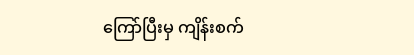ကြော်ပြီးမှ ကျိန်းစက်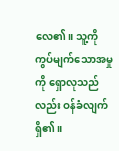လေ၏။ သူ့ကို ကွပ်မျက်သောအမှုကို ရှောလုသည်လည်း ဝန်ခံလျက်ရှိ၏။